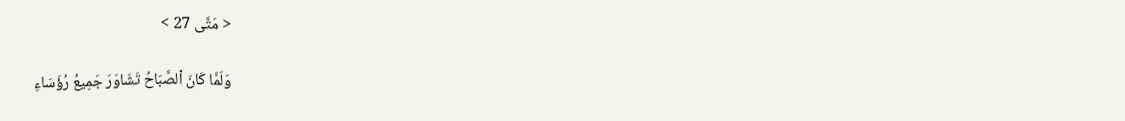< مَتَّى 27 >

وَلَمَّا كَانَ ٱلصَّبَاحُ تَشَاوَرَ جَمِيعُ رُؤَسَاءِ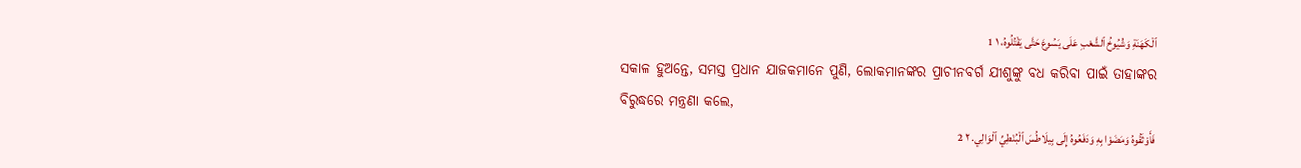ٱلْكَهَنَةِ وَشُيُوخُ ٱلشَّعْبِ عَلَى يَسُوعَ حَتَّى يَقْتُلُوهُ، ١ 1
ସକାଳ ହୁଅନ୍ତେ, ସମସ୍ତ ପ୍ରଧାନ ଯାଜକମାନେ ପୁଣି, ଲୋକମାନଙ୍କର ପ୍ରାଚୀନବର୍ଗ ଯୀଶୁଙ୍କୁ ବଧ କରିବା ପାଇଁ ତାହାଙ୍କର ବିରୁଦ୍ଧରେ ମନ୍ତ୍ରଣା କଲେ,
فَأَوْثَقُوهُ وَمَضَوْا بِهِ وَدَفَعُوهُ إِلَى بِيلَاطُسَ ٱلْبُنْطِيِّ ٱلْوَالِي. ٢ 2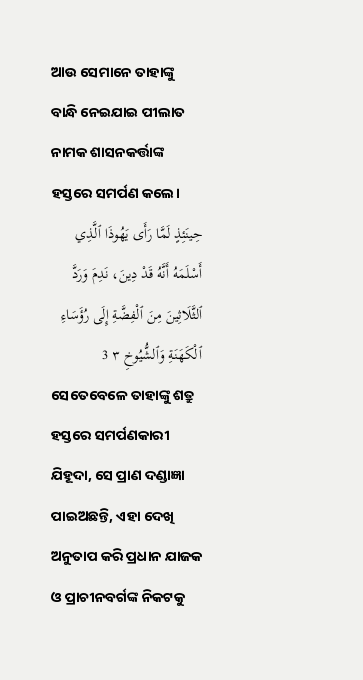ଆଉ ସେମାନେ ତାହାଙ୍କୁ ବାନ୍ଧି ନେଇଯାଇ ପୀଲାତ ନାମକ ଶାସନକର୍ତ୍ତାଙ୍କ ହସ୍ତରେ ସମର୍ପଣ କଲେ।
حِينَئِذٍ لَمَّا رَأَى يَهُوذَا ٱلَّذِي أَسْلَمَهُ أَنَّهُ قَدْ دِينَ، نَدِمَ وَرَدَّ ٱلثَّلَاثِينَ مِنَ ٱلْفِضَّةِ إِلَى رُؤَسَاءِ ٱلْكَهَنَةِ وَٱلشُّيُوخِ ٣ 3
ସେତେବେଳେ ତାହାଙ୍କୁ ଶତ୍ରୁ ହସ୍ତରେ ସମର୍ପଣକାରୀ ଯିହୂଦା, ସେ ପ୍ରାଣ ଦଣ୍ଡାଜ୍ଞା ପାଇଅଛନ୍ତି, ଏହା ଦେଖି ଅନୁତାପ କରି ପ୍ରଧାନ ଯାଜକ ଓ ପ୍ରାଚୀନବର୍ଗଙ୍କ ନିକଟକୁ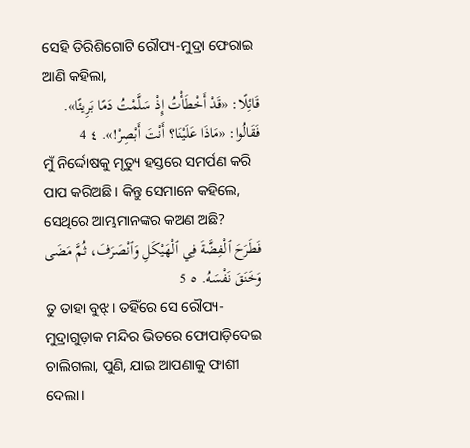ସେହି ତିରିଶିଗୋଟି ରୌପ୍ୟ-ମୁଦ୍ରା ଫେରାଇ ଆଣି କହିଲା,
قَائِلًا: «قَدْ أَخْطَأْتُ إِذْ سَلَّمْتُ دَمًا بَرِيئًا». فَقَالُوا: «مَاذَا عَلَيْنَا؟ أَنْتَ أَبْصِرْ!». ٤ 4
ମୁଁ ନିର୍ଦ୍ଦୋଷକୁ ମୃତ୍ୟୁ ହସ୍ତରେ ସମର୍ପଣ କରି ପାପ କରିଅଛି। କିନ୍ତୁ ସେମାନେ କହିଲେ, ସେଥିରେ ଆମ୍ଭମାନଙ୍କର କଅଣ ଅଛି?
فَطَرَحَ ٱلْفِضَّةَ فِي ٱلْهَيْكَلِ وَٱنْصَرَفَ، ثُمَّ مَضَى وَخَنَقَ نَفْسَهُ. ٥ 5
ତୁ ତାହା ବୁଝ୍। ତହିଁରେ ସେ ରୌପ୍ୟ-ମୁଦ୍ରାଗୁଡ଼ାକ ମନ୍ଦିର ଭିତରେ ଫୋପାଡ଼ିଦେଇ ଚାଲିଗଲା, ପୁଣି, ଯାଇ ଆପଣାକୁ ଫାଶୀ ଦେଲା।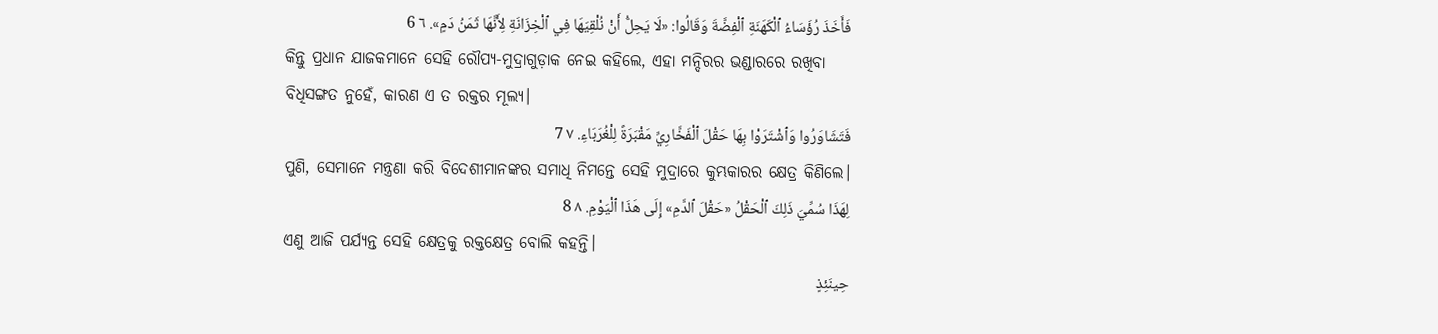فَأَخَذَ رُؤَسَاءُ ٱلْكَهَنَةِ ٱلْفِضَّةَ وَقَالُوا: «لَا يَحِلُّ أَنْ نُلْقِيَهَا فِي ٱلْخِزَانَةِ لِأَنَّهَا ثَمَنُ دَمٍ». ٦ 6
କିନ୍ତୁ ପ୍ରଧାନ ଯାଜକମାନେ ସେହି ରୌପ୍ୟ-ମୁଦ୍ରାଗୁଡ଼ାକ ନେଇ କହିଲେ, ଏହା ମନ୍ଦିରର ଭଣ୍ଡାରରେ ରଖିବା ବିଧିସଙ୍ଗତ ନୁହେଁ, କାରଣ ଏ ତ ରକ୍ତର ମୂଲ୍ୟ।
فَتَشَاوَرُوا وَٱشْتَرَوْا بِهَا حَقْلَ ٱلْفَخَّارِيِّ مَقْبَرَةً لِلْغُرَبَاءِ. ٧ 7
ପୁଣି, ସେମାନେ ମନ୍ତ୍ରଣା କରି ବିଦେଶୀମାନଙ୍କର ସମାଧି ନିମନ୍ତେ ସେହି ମୁଦ୍ରାରେ କୁମ୍ଭକାରର କ୍ଷେତ୍ର କିଣିଲେ।
لِهَذَا سُمِّيَ ذَلِكَ ٱلْحَقْلُ «حَقْلَ ٱلدَّمِ» إِلَى هَذَا ٱلْيَوْمِ. ٨ 8
ଏଣୁ ଆଜି ପର୍ଯ୍ୟନ୍ତ ସେହି କ୍ଷେତ୍ରକୁ ରକ୍ତକ୍ଷେତ୍ର ବୋଲି କହନ୍ତି।
حِينَئِذٍ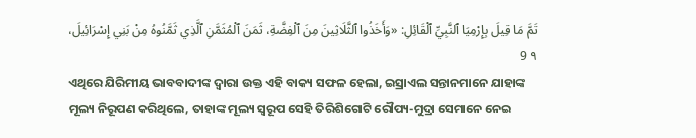تَمَّ مَا قِيلَ بِإِرْمِيَا ٱلنَّبِيِّ ٱلْقَائِلِ: «وَأَخَذُوا ٱلثَّلَاثِينَ مِنَ ٱلْفِضَّةِ، ثَمَنَ ٱلْمُثَمَّنِ ٱلَّذِي ثَمَّنُوهُ مِنْ بَنِي إِسْرَائِيلَ، ٩ 9
ଏଥିରେ ଯିରିମୀୟ ଭାବବାଦୀଙ୍କ ଦ୍ୱାରା ଉକ୍ତ ଏହି ବାକ୍ୟ ସଫଳ ହେଲା, ଇସ୍ରାଏଲ ସନ୍ତାନମାନେ ଯାହାଙ୍କ ମୂଲ୍ୟ ନିରୂପଣ କରିଥିଲେ, ତାହାଙ୍କ ମୂଲ୍ୟ ସ୍ୱରୂପ ସେହି ତିରିଶିଗୋଟି ରୌପ୍ୟ-ମୁଦ୍ରା ସେମାନେ ନେଇ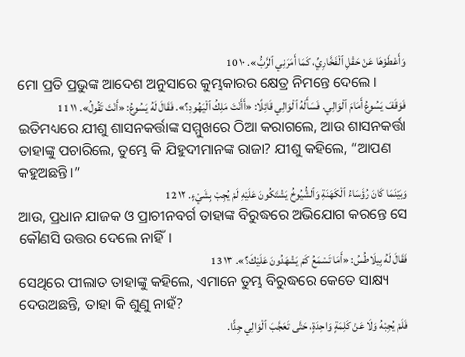وَأَعْطَوْهَا عَنْ حَقْلِ ٱلْفَخَّارِيِّ، كَمَا أَمَرَنِي ٱلرَّبُّ». ١٠ 10
ମୋ ପ୍ରତି ପ୍ରଭୁଙ୍କ ଆଦେଶ ଅନୁସାରେ କୁମ୍ଭକାରର କ୍ଷେତ୍ର ନିମନ୍ତେ ଦେଲେ।
فَوَقَفَ يَسُوعُ أَمَامَ ٱلْوَالِي. فَسَأَلَهُ ٱلْوَالِي قَائِلًا: «أَأَنْتَ مَلِكُ ٱلْيَهُودِ؟». فَقَالَ لَهُ يَسُوعُ: «أَنْتَ تَقُولُ». ١١ 11
ଇତିମଧ୍ୟରେ ଯୀଶୁ ଶାସନକର୍ତ୍ତାଙ୍କ ସମ୍ମୁଖରେ ଠିଆ କରାଗଲେ, ଆଉ ଶାସନକର୍ତ୍ତା ତାହାଙ୍କୁ ପଚାରିଲେ, ତୁମ୍ଭେ କି ଯିହୁଦୀମାନଙ୍କ ରାଜା? ଯୀଶୁ କହିଲେ, “ଆପଣ କହୁଅଛନ୍ତି।”
وَبَيْنَمَا كَانَ رُؤَسَاءُ ٱلْكَهَنَةِ وَٱلشُّيُوخُ يَشْتَكُونَ عَلَيْهِ لَمْ يُجِبْ بِشَيْءٍ. ١٢ 12
ଆଉ, ପ୍ରଧାନ ଯାଜକ ଓ ପ୍ରାଚୀନବର୍ଗ ତାହାଙ୍କ ବିରୁଦ୍ଧରେ ଅଭିଯୋଗ କରନ୍ତେ ସେ କୌଣସି ଉତ୍ତର ଦେଲେ ନାହିଁ।
فَقَالَ لَهُ بِيلَاطُسُ: «أَمَا تَسْمَعُ كَمْ يَشْهَدُونَ عَلَيْكَ؟». ١٣ 13
ସେଥିରେ ପୀଲାତ ତାହାଙ୍କୁ କହିଲେ, ଏମାନେ ତୁମ୍ଭ ବିରୁଦ୍ଧରେ କେତେ ସାକ୍ଷ୍ୟ ଦେଉଅଛନ୍ତି, ତାହା କି ଶୁଣୁ ନାହଁ?
فَلَمْ يُجِبْهُ وَلَا عَنْ كَلِمَةٍ وَاحِدَةٍ، حَتَّى تَعَجَّبَ ٱلْوَالِي جِدًّا.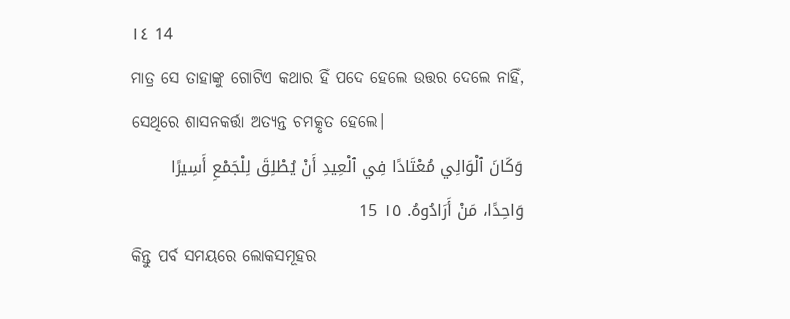١٤ 14
ମାତ୍ର ସେ ତାହାଙ୍କୁ ଗୋଟିଏ କଥାର ହିଁ ପଦେ ହେଲେ ଉତ୍ତର ଦେଲେ ନାହିଁ, ସେଥିରେ ଶାସନକର୍ତ୍ତା ଅତ୍ୟନ୍ତ ଚମତ୍କୃତ ହେଲେ।
وَكَانَ ٱلْوَالِي مُعْتَادًا فِي ٱلْعِيدِ أَنْ يُطْلِقَ لِلْجَمْعِ أَسِيرًا وَاحِدًا، مَنْ أَرَادُوهُ. ١٥ 15
କିନ୍ତୁ ପର୍ବ ସମୟରେ ଲୋକସମୂହର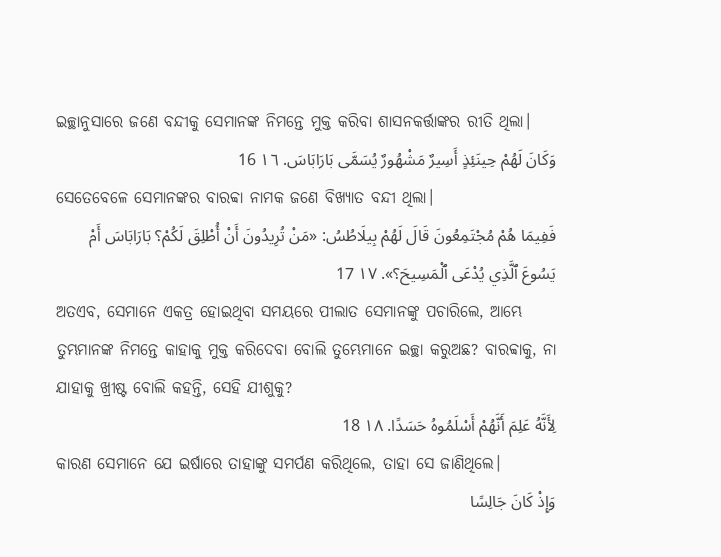ଇଚ୍ଛାନୁସାରେ ଜଣେ ବନ୍ଦୀକୁ ସେମାନଙ୍କ ନିମନ୍ତେ ମୁକ୍ତ କରିବା ଶାସନକର୍ତ୍ତାଙ୍କର ରୀତି ଥିଲା।
وَكَانَ لَهُمْ حِينَئِذٍ أَسِيرٌ مَشْهُورٌ يُسَمَّى بَارَابَاسَ. ١٦ 16
ସେତେବେଳେ ସେମାନଙ୍କର ବାରବ୍ବା ନାମକ ଜଣେ ବିଖ୍ୟାତ ବନ୍ଦୀ ଥିଲା।
فَفِيمَا هُمْ مُجْتَمِعُونَ قَالَ لَهُمْ بِيلَاطُسُ: «مَنْ تُرِيدُونَ أَنْ أُطْلِقَ لَكُمْ؟ بَارَابَاسَ أَمْ يَسُوعَ ٱلَّذِي يُدْعَى ٱلْمَسِيحَ؟». ١٧ 17
ଅତଏବ, ସେମାନେ ଏକତ୍ର ହୋଇଥିବା ସମୟରେ ପୀଲାତ ସେମାନଙ୍କୁ ପଚାରିଲେ, ଆମ୍ଭେ ତୁମ୍ଭମାନଙ୍କ ନିମନ୍ତେ କାହାକୁ ମୁକ୍ତ କରିଦେବା ବୋଲି ତୁମ୍ଭେମାନେ ଇଚ୍ଛା କରୁଅଛ? ବାରବ୍ବାକୁ, ନା ଯାହାକୁ ଖ୍ରୀଷ୍ଟ ବୋଲି କହନ୍ତି, ସେହି ଯୀଶୁକୁ?
لِأَنَّهُ عَلِمَ أَنَّهُمْ أَسْلَمُوهُ حَسَدًا. ١٨ 18
କାରଣ ସେମାନେ ଯେ ଇର୍ଷାରେ ତାହାଙ୍କୁ ସମର୍ପଣ କରିଥିଲେ, ତାହା ସେ ଜାଣିଥିଲେ।
وَإِذْ كَانَ جَالِسًا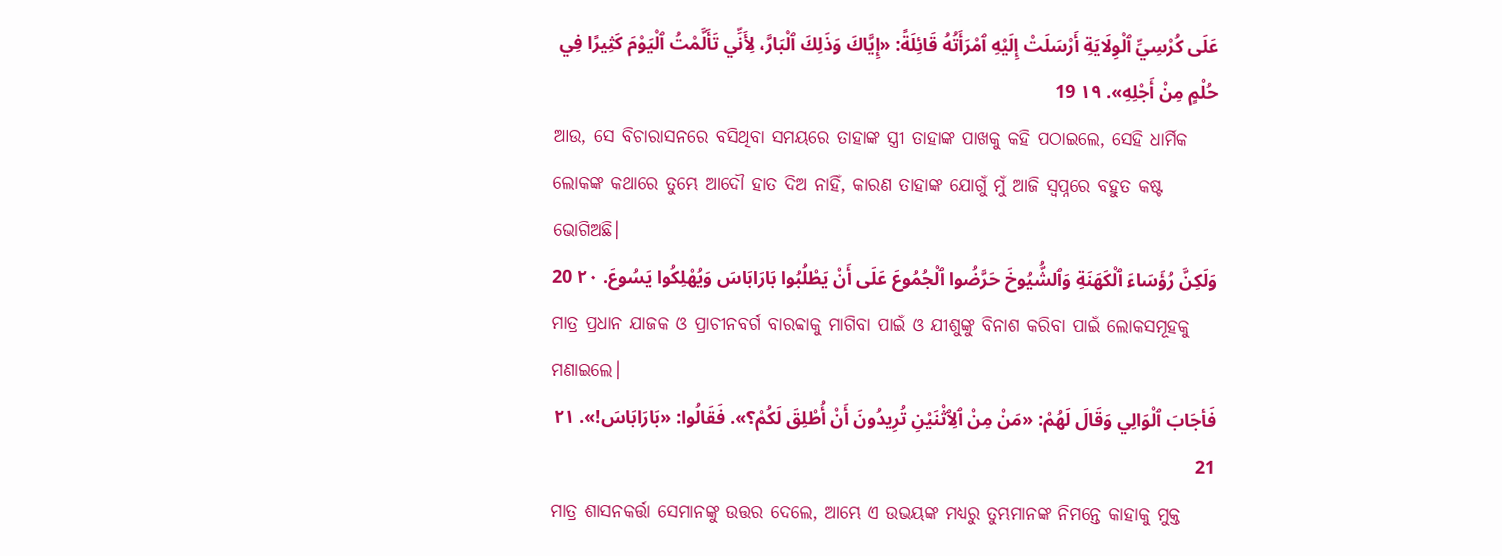عَلَى كُرْسِيِّ ٱلْوِلَايَةِ أَرْسَلَتْ إِلَيْهِ ٱمْرَأَتُهُ قَائِلَةً: «إِيَّاكَ وَذَلِكَ ٱلْبَارَّ، لِأَنِّي تَأَلَّمْتُ ٱلْيَوْمَ كَثِيرًا فِي حُلْمٍ مِنْ أَجْلِهِ». ١٩ 19
ଆଉ, ସେ ବିଚାରାସନରେ ବସିଥିବା ସମୟରେ ତାହାଙ୍କ ସ୍ତ୍ରୀ ତାହାଙ୍କ ପାଖକୁ କହି ପଠାଇଲେ, ସେହି ଧାର୍ମିକ ଲୋକଙ୍କ କଥାରେ ତୁମ୍ଭେ ଆଦୌ ହାତ ଦିଅ ନାହିଁ, କାରଣ ତାହାଙ୍କ ଯୋଗୁଁ ମୁଁ ଆଜି ସ୍ୱପ୍ନରେ ବହୁତ କଷ୍ଟ ଭୋଗିଅଛି।
وَلَكِنَّ رُؤَسَاءَ ٱلْكَهَنَةِ وَٱلشُّيُوخَ حَرَّضُوا ٱلْجُمُوعَ عَلَى أَنْ يَطْلُبُوا بَارَابَاسَ وَيُهْلِكُوا يَسُوعَ. ٢٠ 20
ମାତ୍ର ପ୍ରଧାନ ଯାଜକ ଓ ପ୍ରାଚୀନବର୍ଗ ବାରବ୍ବାକୁ ମାଗିବା ପାଇଁ ଓ ଯୀଶୁଙ୍କୁ ବିନାଶ କରିବା ପାଇଁ ଲୋକସମୂହକୁ ମଣାଇଲେ।
فَأجَابَ ٱلْوَالِي وَقَالَ لَهُمْ: «مَنْ مِنْ ٱلِٱثْنَيْنِ تُرِيدُونَ أَنْ أُطْلِقَ لَكُمْ؟». فَقَالُوا: «بَارَابَاسَ!». ٢١ 21
ମାତ୍ର ଶାସନକର୍ତ୍ତା ସେମାନଙ୍କୁ ଉତ୍ତର ଦେଲେ, ଆମ୍ଭେ ଏ ଉଭୟଙ୍କ ମଧ୍ୟରୁ ତୁମ୍ଭମାନଙ୍କ ନିମନ୍ତେ କାହାକୁ ମୁକ୍ତ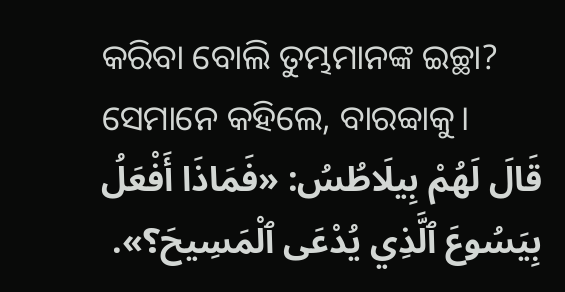କରିବା ବୋଲି ତୁମ୍ଭମାନଙ୍କ ଇଚ୍ଛା? ସେମାନେ କହିଲେ, ବାରବ୍ବାକୁ।
قَالَ لَهُمْ بِيلَاطُسُ: «فَمَاذَا أَفْعَلُ بِيَسُوعَ ٱلَّذِي يُدْعَى ٱلْمَسِيحَ؟».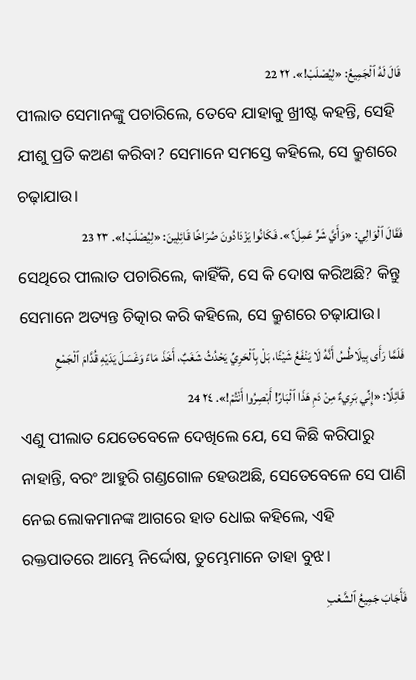قَالَ لَهُ ٱلْجَمِيعُ: «لِيُصْلَبْ!». ٢٢ 22
ପୀଲାତ ସେମାନଙ୍କୁ ପଚାରିଲେ, ତେବେ ଯାହାକୁ ଖ୍ରୀଷ୍ଟ କହନ୍ତି, ସେହି ଯୀଶୁ ପ୍ରତି କଅଣ କରିବା? ସେମାନେ ସମସ୍ତେ କହିଲେ, ସେ କ୍ରୁଶରେ ଚଢ଼ାଯାଉ।
فَقَالَ ٱلْوَالِي: «وَأَيَّ شَرٍّ عَمِلَ؟». فَكَانُوا يَزْدَادُونَ صُرَاخًا قَائِلِينَ: «لِيُصْلَبْ!». ٢٣ 23
ସେଥିରେ ପୀଲାତ ପଚାରିଲେ, କାହିଁକି, ସେ କି ଦୋଷ କରିଅଛି? କିନ୍ତୁ ସେମାନେ ଅତ୍ୟନ୍ତ ଚିତ୍କାର କରି କହିଲେ, ସେ କ୍ରୁଶରେ ଚଢ଼ାଯାଉ।
فَلَمَّا رَأَى بِيلَاطُسُ أَنَّهُ لَا يَنْفَعُ شَيْئًا، بَلْ بِٱلْحَرِيِّ يَحْدُثُ شَغَبٌ، أَخَذَ مَاءً وَغَسَلَ يَدَيْهِ قُدَّامَ ٱلْجَمْعِ قَائِلًا: «إِنِّي بَرِيءٌ مِنْ دَمِ هَذَا ٱلْبَارِّ! أَبْصِرُوا أَنْتُمْ!». ٢٤ 24
ଏଣୁ ପୀଲାତ ଯେତେବେଳେ ଦେଖିଲେ ଯେ, ସେ କିଛି କରିପାରୁ ନାହାନ୍ତି, ବରଂ ଆହୁରି ଗଣ୍ଡଗୋଳ ହେଉଅଛି, ସେତେବେଳେ ସେ ପାଣି ନେଇ ଲୋକମାନଙ୍କ ଆଗରେ ହାତ ଧୋଇ କହିଲେ, ଏହି ରକ୍ତପାତରେ ଆମ୍ଭେ ନିର୍ଦ୍ଦୋଷ, ତୁମ୍ଭେମାନେ ତାହା ବୁଝ।
فَأَجَابَ جَمِيعُ ٱلشَّعْبِ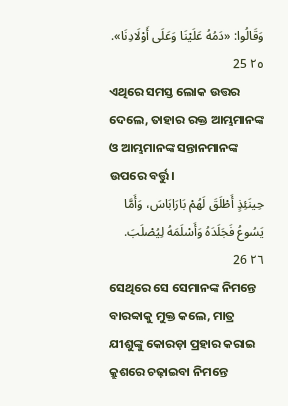وَقَالُوا: «دَمُهُ عَلَيْنَا وَعَلَى أَوْلَادِنَا». ٢٥ 25
ଏଥିରେ ସମସ୍ତ ଲୋକ ଉତ୍ତର ଦେଲେ, ତାହାର ରକ୍ତ ଆମ୍ଭମାନଙ୍କ ଓ ଆମ୍ଭମାନଙ୍କ ସନ୍ତାନମାନଙ୍କ ଉପରେ ବର୍ତ୍ତୁ।
حِينَئِذٍ أَطْلَقَ لَهُمْ بَارَابَاسَ، وَأَمَّا يَسُوعُ فَجَلَدَهُ وَأَسْلَمَهُ لِيُصْلَبَ. ٢٦ 26
ସେଥିରେ ସେ ସେମାନଙ୍କ ନିମନ୍ତେ ବାରବ୍ବାକୁ ମୁକ୍ତ କଲେ, ମାତ୍ର ଯୀଶୁଙ୍କୁ କୋରଡ଼ା ପ୍ରହାର କରାଇ କ୍ରୁଶରେ ଚଢ଼ାଇବା ନିମନ୍ତେ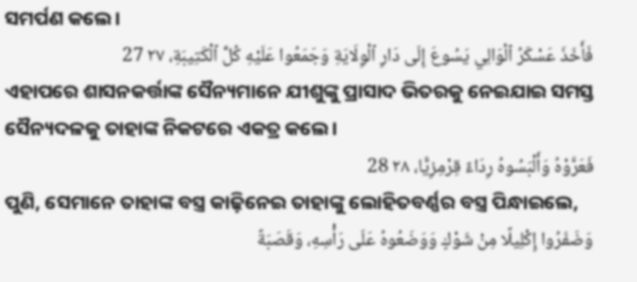ସମର୍ପଣ କଲେ।
فَأَخَذَ عَسْكَرُ ٱلْوَالِي يَسُوعَ إِلَى دَارِ ٱلْوِلَايَةِ وَجَمَعُوا عَلَيْهِ كُلَّ ٱلْكَتِيبَةِ، ٢٧ 27
ଏହାପରେ ଶାସନକର୍ତ୍ତାଙ୍କ ସୈନ୍ୟମାନେ ଯୀଶୁଙ୍କୁ ପ୍ରାସାଦ ଭିତରକୁ ନେଇଯାଇ ସମସ୍ତ ସୈନ୍ୟଦଳକୁ ତାହାଙ୍କ ନିକଟରେ ଏକତ୍ର କଲେ।
فَعَرَّوْهُ وَأَلْبَسُوهُ رِدَاءً قِرْمِزِيًّا، ٢٨ 28
ପୁଣି, ସେମାନେ ତାହାଙ୍କ ବସ୍ତ୍ର କାଢ଼ିନେଇ ତାହାଙ୍କୁ ଲୋହିତବର୍ଣ୍ଣର ବସ୍ତ୍ର ପିନ୍ଧାଇଲେ,
وَضَفَرُوا إِكْلِيلًا مِنْ شَوْكٍ وَوَضَعُوهُ عَلَى رَأْسِهِ، وَقَصَبَةً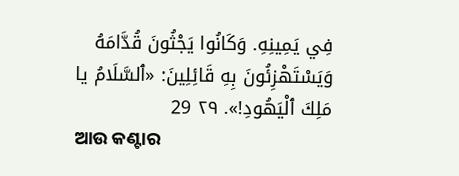فِي يَمِينِهِ. وَكَانُوا يَجْثُونَ قُدَّامَهُ وَيَسْتَهْزِئُونَ بِهِ قَائِلِينَ: «ٱلسَّلَامُ يا مَلِكَ ٱلْيَهُودِ!». ٢٩ 29
ଆଉ କଣ୍ଟାର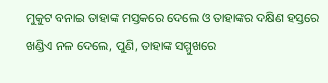ମୁକୁଟ ବନାଇ ତାହାଙ୍କ ମସ୍ତକରେ ଦେଲେ ଓ ତାହାଙ୍କର ଦକ୍ଷିଣ ହସ୍ତରେ ଖଣ୍ଡିଏ ନଳ ଦେଲେ, ପୁଣି, ତାହାଙ୍କ ସମ୍ମୁଖରେ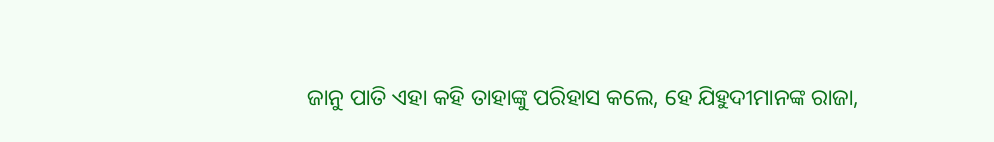ଜାନୁ ପାତି ଏହା କହି ତାହାଙ୍କୁ ପରିହାସ କଲେ, ହେ ଯିହୁଦୀମାନଙ୍କ ରାଜା,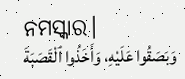ନମସ୍କାର।
وَبَصَقُوا عَلَيْهِ، وَأَخَذُوا ٱلْقَصَبَةَ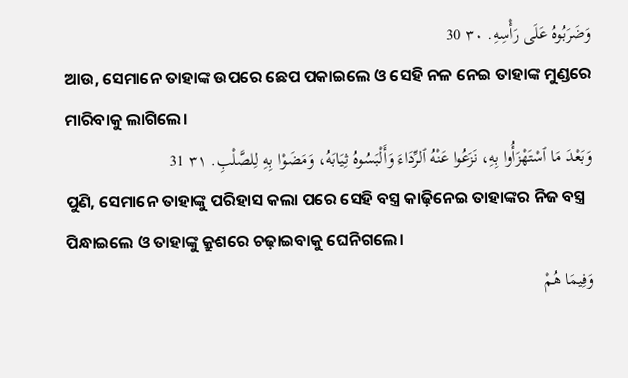وَضَرَبُوهُ عَلَى رَأْسِهِ. ٣٠ 30
ଆଉ, ସେମାନେ ତାହାଙ୍କ ଉପରେ ଛେପ ପକାଇଲେ ଓ ସେହି ନଳ ନେଇ ତାହାଙ୍କ ମୁଣ୍ଡରେ ମାରିବାକୁ ଲାଗିଲେ।
وَبَعْدَ مَا ٱسْتَهْزَأُوا بِهِ، نَزَعُوا عَنْهُ ٱلرِّدَاءَ وَأَلْبَسُوهُ ثِيَابَهُ، وَمَضَوْا بِهِ لِلصَّلْبِ. ٣١ 31
ପୁଣି, ସେମାନେ ତାହାଙ୍କୁ ପରିହାସ କଲା ପରେ ସେହି ବସ୍ତ୍ର କାଢ଼ିନେଇ ତାହାଙ୍କର ନିଜ ବସ୍ତ୍ର ପିନ୍ଧାଇଲେ ଓ ତାହାଙ୍କୁ କ୍ରୁଶରେ ଚଢ଼ାଇବାକୁ ଘେନିଗଲେ।
وَفِيمَا هُمْ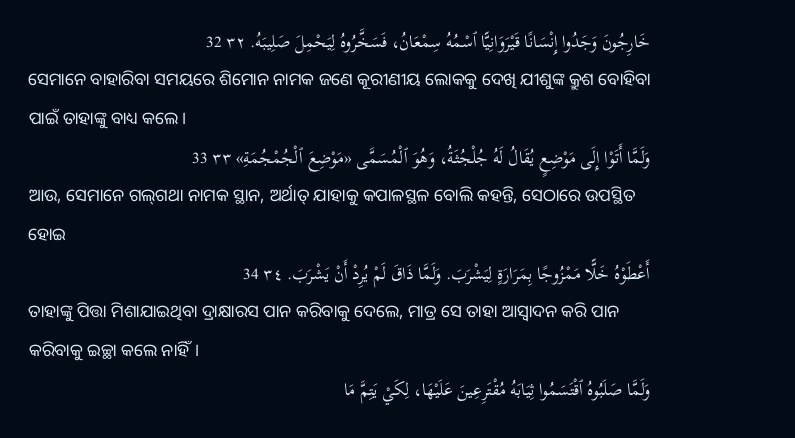خَارِجُونَ وَجَدُوا إِنْسَانًا قَيْرَوَانِيًّا ٱسْمُهُ سِمْعَانُ، فَسَخَّرُوهُ لِيَحْمِلَ صَلِيبَهُ. ٣٢ 32
ସେମାନେ ବାହାରିବା ସମୟରେ ଶିମୋନ ନାମକ ଜଣେ କୂରୀଣୀୟ ଲୋକକୁ ଦେଖି ଯୀଶୁଙ୍କ କ୍ରୁଶ ବୋହିବା ପାଇଁ ତାହାଙ୍କୁ ବାଧ୍ୟ କଲେ।
وَلَمَّا أَتَوْا إِلَى مَوْضِعٍ يُقَالُ لَهُ جُلْجُثَةُ، وَهُوَ ٱلْمُسَمَّى «مَوْضِعَ ٱلْجُمْجُمَةِ» ٣٣ 33
ଆଉ, ସେମାନେ ଗଲ୍‌ଗଥା ନାମକ ସ୍ଥାନ, ଅର୍ଥାତ୍‍ ଯାହାକୁ କପାଳସ୍ଥଳ ବୋଲି କହନ୍ତି, ସେଠାରେ ଉପସ୍ଥିତ ହୋଇ
أَعْطَوْهُ خَلًّا مَمْزُوجًا بِمَرَارَةٍ لِيَشْرَبَ. وَلَمَّا ذَاقَ لَمْ يُرِدْ أَنْ يَشْرَبَ. ٣٤ 34
ତାହାଙ୍କୁ ପିତ୍ତା ମିଶାଯାଇଥିବା ଦ୍ରାକ୍ଷାରସ ପାନ କରିବାକୁ ଦେଲେ, ମାତ୍ର ସେ ତାହା ଆସ୍ୱାଦନ କରି ପାନ କରିବାକୁ ଇଚ୍ଛା କଲେ ନାହିଁ।
وَلَمَّا صَلَبُوهُ ٱقْتَسَمُوا ثِيَابَهُ مُقْتَرِعِينَ عَلَيْهَا، لِكَيْ يَتِمَّ مَا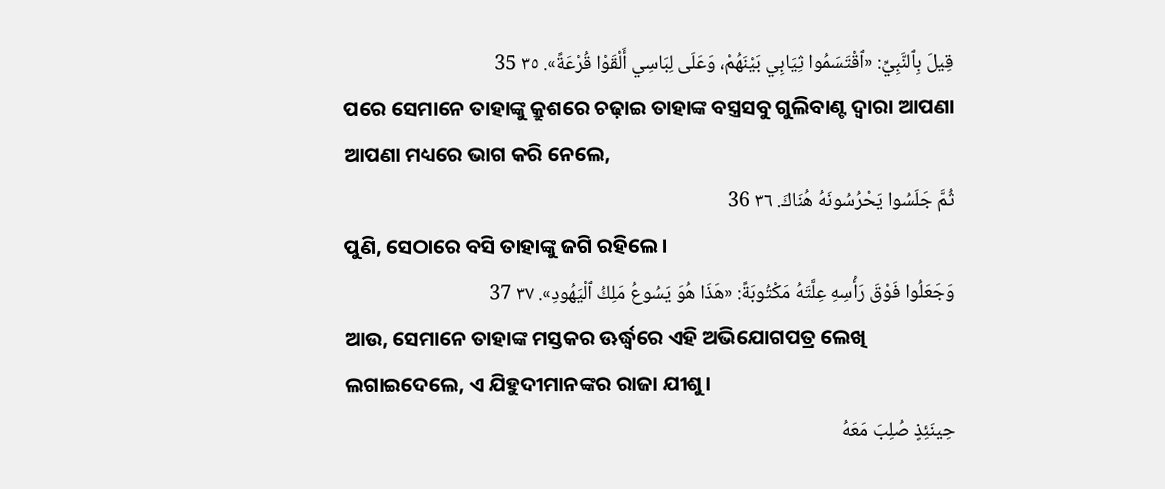قِيلَ بِٱلنَّبِيِّ: «ٱقْتَسَمُوا ثِيَابِي بَيْنَهُمْ، وَعَلَى لِبَاسِي أَلْقَوْا قُرْعَةً». ٣٥ 35
ପରେ ସେମାନେ ତାହାଙ୍କୁ କ୍ରୁଶରେ ଚଢ଼ାଇ ତାହାଙ୍କ ବସ୍ତ୍ରସବୁ ଗୁଲିବାଣ୍ଟ ଦ୍ୱାରା ଆପଣା ଆପଣା ମଧ୍ୟରେ ଭାଗ କରି ନେଲେ,
ثُمَّ جَلَسُوا يَحْرُسُونَهُ هُنَاكَ. ٣٦ 36
ପୁଣି, ସେଠାରେ ବସି ତାହାଙ୍କୁ ଜଗି ରହିଲେ।
وَجَعَلُوا فَوْقَ رَأْسِهِ عِلَّتَهُ مَكْتُوبَةً: «هَذَا هُوَ يَسُوعُ مَلِكُ ٱلْيَهُودِ». ٣٧ 37
ଆଉ, ସେମାନେ ତାହାଙ୍କ ମସ୍ତକର ଊର୍ଦ୍ଧ୍ୱରେ ଏହି ଅଭିଯୋଗପତ୍ର ଲେଖି ଲଗାଇଦେଲେ, ଏ ଯିହୁଦୀମାନଙ୍କର ରାଜା ଯୀଶୁ।
حِينَئِذٍ صُلِبَ مَعَهُ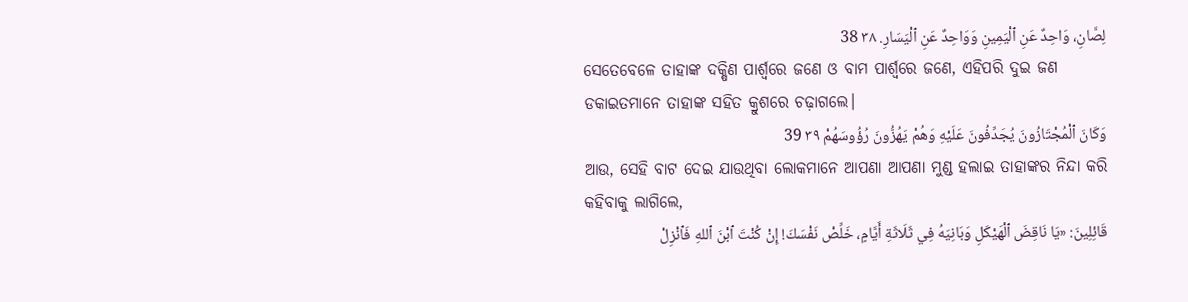لِصَّانِ، وَاحِدٌ عَنِ ٱلْيَمِينِ وَوَاحِدٌ عَنِ ٱلْيَسَارِ. ٣٨ 38
ସେତେବେଳେ ତାହାଙ୍କ ଦକ୍ଷିଣ ପାର୍ଶ୍ୱରେ ଜଣେ ଓ ବାମ ପାର୍ଶ୍ୱରେ ଜଣେ, ଏହିପରି ଦୁଇ ଜଣ ଡକାଇତମାନେ ତାହାଙ୍କ ସହିତ କ୍ରୁଶରେ ଚଢ଼ାଗଲେ।
وَكَانَ ٱلْمُجْتَازُونَ يُجَدِّفُونَ عَلَيْهِ وَهُمْ يَهُزُّونَ رُؤُوسَهُمْ ٣٩ 39
ଆଉ, ସେହି ବାଟ ଦେଇ ଯାଉଥିବା ଲୋକମାନେ ଆପଣା ଆପଣା ମୁଣ୍ଡ ହଲାଇ ତାହାଙ୍କର ନିନ୍ଦା କରି କହିବାକୁ ଲାଗିଲେ,
قَائِلِينَ: «يَا نَاقِضَ ٱلْهَيْكَلِ وَبَانِيَهُ فِي ثَلَاثَةِ أَيَّامٍ، خَلِّصْ نَفْسَكَ! إِنْ كُنْتَ ٱبْنَ ٱللهِ فَٱنْزِلْ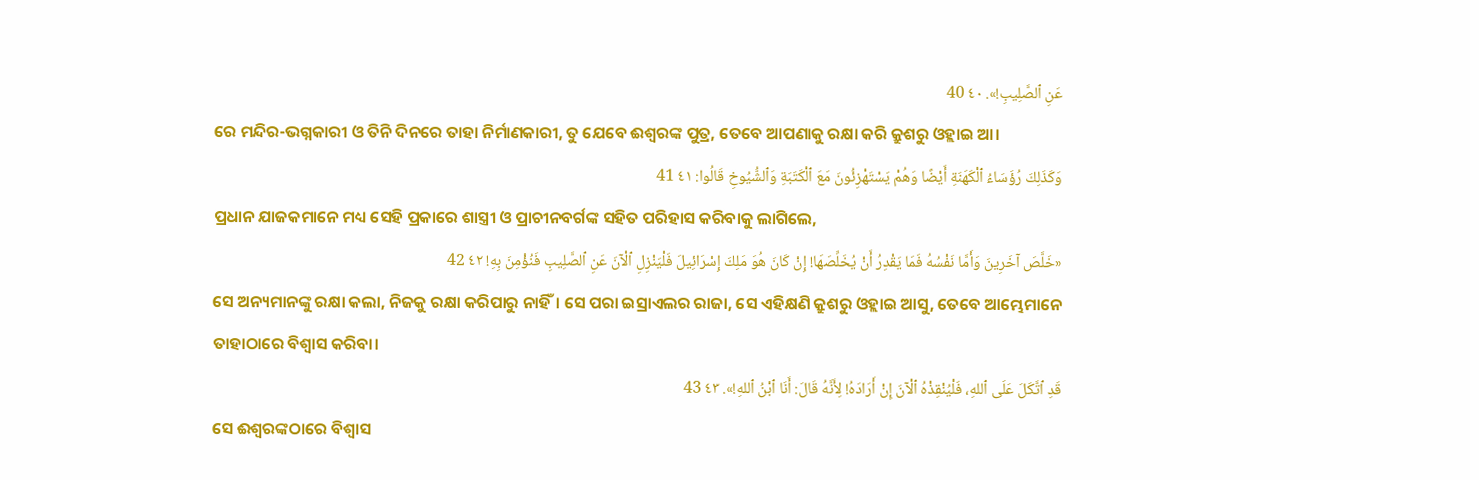عَنِ ٱلصَّلِيبِ!». ٤٠ 40
ରେ ମନ୍ଦିର-ଭଗ୍ନକାରୀ ଓ ତିନି ଦିନରେ ତାହା ନିର୍ମାଣକାରୀ, ତୁ ଯେବେ ଈଶ୍ବରଙ୍କ ପୁତ୍ର, ତେବେ ଆପଣାକୁ ରକ୍ଷା କରି କ୍ରୁଶରୁ ଓହ୍ଲାଇ ଆ।
وَكَذَلِكَ رُؤَسَاءُ ٱلْكَهَنَةِ أَيْضًا وَهُمْ يَسْتَهْزِئُونَ مَعَ ٱلْكَتَبَةِ وَٱلشُّيُوخِ قَالُوا: ٤١ 41
ପ୍ରଧାନ ଯାଜକମାନେ ମଧ୍ୟ ସେହି ପ୍ରକାରେ ଶାସ୍ତ୍ରୀ ଓ ପ୍ରାଚୀନବର୍ଗଙ୍କ ସହିତ ପରିହାସ କରିବାକୁ ଲାଗିଲେ,
«خَلَّصَ آخَرِينَ وَأَمَّا نَفْسُهُ فَمَا يَقْدِرُ أَنْ يُخَلِّصَهَا! إِنْ كَانَ هُوَ مَلِكَ إِسْرَائِيلَ فَلْيَنْزِلِ ٱلْآنَ عَنِ ٱلصَّلِيبِ فَنُؤْمِنَ بِهِ! ٤٢ 42
ସେ ଅନ୍ୟମାନଙ୍କୁ ରକ୍ଷା କଲା, ନିଜକୁ ରକ୍ଷା କରିପାରୁ ନାହିଁ। ସେ ପରା ଇସ୍ରାଏଲର ରାଜା, ସେ ଏହିକ୍ଷଣି କ୍ରୁଶରୁ ଓହ୍ଲାଇ ଆସୁ, ତେବେ ଆମ୍ଭେମାନେ ତାହାଠାରେ ବିଶ୍ୱାସ କରିବା।
قَدِ ٱتَّكَلَ عَلَى ٱللهِ، فَلْيُنْقِذْهُ ٱلْآنَ إِنْ أَرَادَهُ! لِأَنَّهُ قَالَ: أَنَا ٱبْنُ ٱللهِ!». ٤٣ 43
ସେ ଈଶ୍ବରଙ୍କଠାରେ ବିଶ୍ୱାସ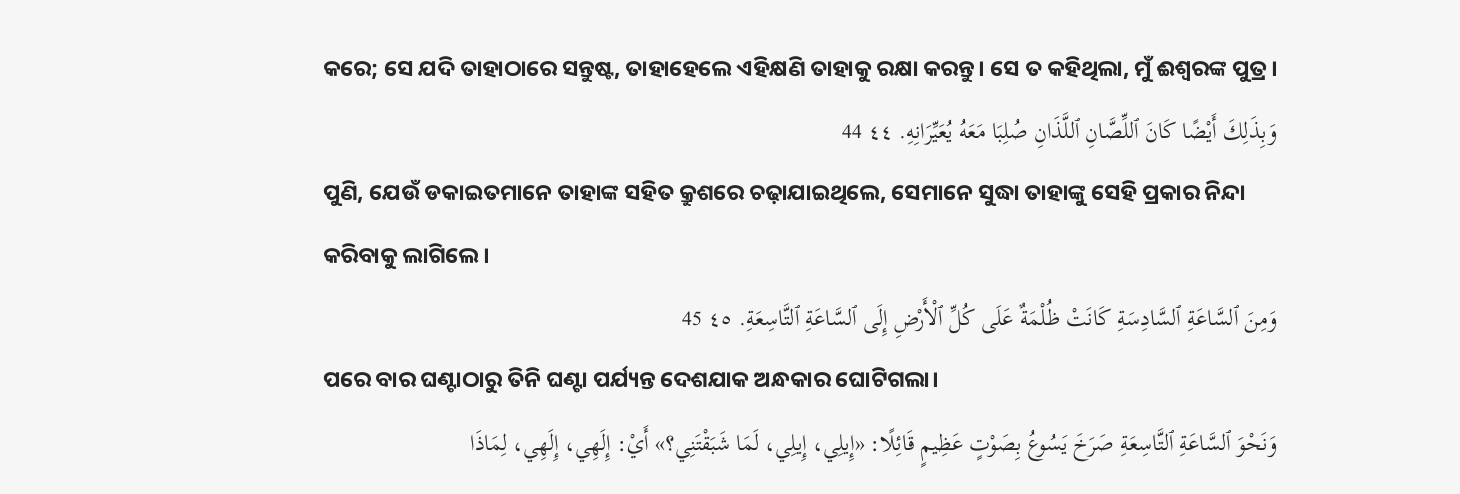କରେ; ସେ ଯଦି ତାହାଠାରେ ସନ୍ତୁଷ୍ଟ, ତାହାହେଲେ ଏହିକ୍ଷଣି ତାହାକୁ ରକ୍ଷା କରନ୍ତୁ। ସେ ତ କହିଥିଲା, ମୁଁ ଈଶ୍ବରଙ୍କ ପୁତ୍ର।
وَبِذَلِكَ أَيْضًا كَانَ ٱللِّصَّانِ ٱللَّذَانِ صُلِبَا مَعَهُ يُعَيِّرَانِهِ. ٤٤ 44
ପୁଣି, ଯେଉଁ ଡକାଇତମାନେ ତାହାଙ୍କ ସହିତ କ୍ରୁଶରେ ଚଢ଼ାଯାଇଥିଲେ, ସେମାନେ ସୁଦ୍ଧା ତାହାଙ୍କୁ ସେହି ପ୍ରକାର ନିନ୍ଦା କରିବାକୁ ଲାଗିଲେ।
وَمِنَ ٱلسَّاعَةِ ٱلسَّادِسَةِ كَانَتْ ظُلْمَةٌ عَلَى كُلِّ ٱلْأَرْضِ إِلَى ٱلسَّاعَةِ ٱلتَّاسِعَةِ. ٤٥ 45
ପରେ ବାର ଘଣ୍ଟାଠାରୁ ତିନି ଘଣ୍ଟା ପର୍ଯ୍ୟନ୍ତ ଦେଶଯାକ ଅନ୍ଧକାର ଘୋଟିଗଲା।
وَنَحْوَ ٱلسَّاعَةِ ٱلتَّاسِعَةِ صَرَخَ يَسُوعُ بِصَوْتٍ عَظِيمٍ قَائِلًا: «إِيلِي، إِيلِي، لَمَا شَبَقْتَنِي؟» أَيْ: إِلَهِي، إِلَهِي، لِمَاذَا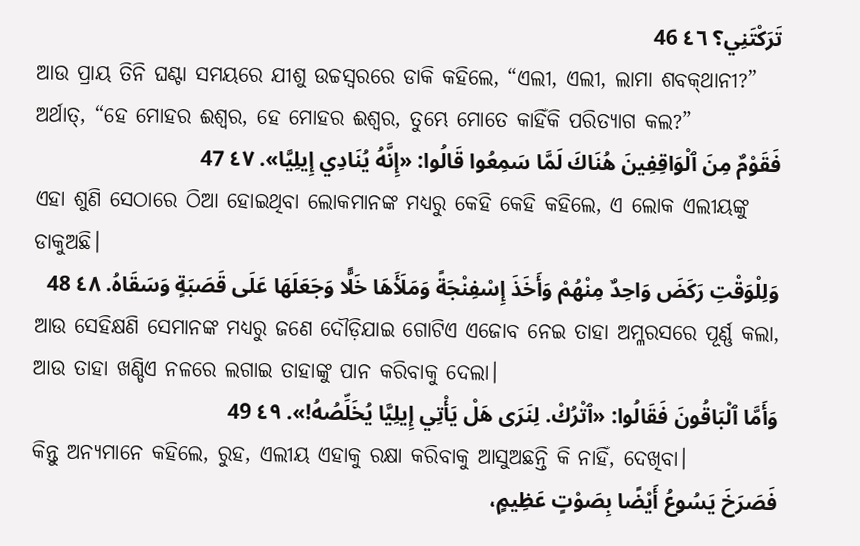تَرَكْتَنِي؟ ٤٦ 46
ଆଉ ପ୍ରାୟ ତିନି ଘଣ୍ଟା ସମୟରେ ଯୀଶୁ ଉଚ୍ଚସ୍ୱରରେ ଡାକି କହିଲେ, “ଏଲୀ, ଏଲୀ, ଲାମା ଶବକ୍‌ଥାନୀ?” ଅର୍ଥାତ୍‍, “ହେ ମୋହର ଈଶ୍ବର, ହେ ମୋହର ଈଶ୍ବର, ତୁମ୍ଭେ ମୋତେ କାହିଁକି ପରିତ୍ୟାଗ କଲ?”
فَقَوْمٌ مِنَ ٱلْوَاقِفِينَ هُنَاكَ لَمَّا سَمِعُوا قَالُوا: «إِنَّهُ يُنَادِي إِيلِيَّا». ٤٧ 47
ଏହା ଶୁଣି ସେଠାରେ ଠିଆ ହୋଇଥିବା ଲୋକମାନଙ୍କ ମଧ୍ୟରୁ କେହି କେହି କହିଲେ, ଏ ଲୋକ ଏଲୀୟଙ୍କୁ ଡାକୁଅଛି।
وَلِلْوَقْتِ رَكَضَ وَاحِدٌ مِنْهُمْ وَأَخَذَ إِسْفِنْجَةً وَمَلَأَهَا خَلًّا وَجَعَلَهَا عَلَى قَصَبَةٍ وَسَقَاهُ. ٤٨ 48
ଆଉ ସେହିକ୍ଷଣି ସେମାନଙ୍କ ମଧ୍ୟରୁ ଜଣେ ଦୌଡ଼ିଯାଇ ଗୋଟିଏ ଏଜୋବ ନେଇ ତାହା ଅମ୍ଳରସରେ ପୂର୍ଣ୍ଣ କଲା, ଆଉ ତାହା ଖଣ୍ଡିଏ ନଳରେ ଲଗାଇ ତାହାଙ୍କୁ ପାନ କରିବାକୁ ଦେଲା।
وَأَمَّا ٱلْبَاقُونَ فَقَالُوا: «ٱتْرُكْ. لِنَرَى هَلْ يَأْتِي إِيلِيَّا يُخَلِّصُهُ!». ٤٩ 49
କିନ୍ତୁ ଅନ୍ୟମାନେ କହିଲେ, ରୁହ, ଏଲୀୟ ଏହାକୁ ରକ୍ଷା କରିବାକୁ ଆସୁଅଛନ୍ତି କି ନାହିଁ, ଦେଖିବା।
فَصَرَخَ يَسُوعُ أَيْضًا بِصَوْتٍ عَظِيمٍ،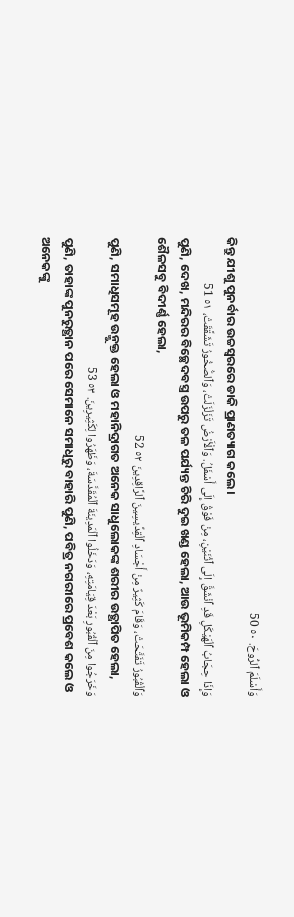وَأَسْلَمَ ٱلرُّوحَ. ٥٠ 50
କିନ୍ତୁ ଯୀଶୁ ପୁନର୍ବାର ଉଚ୍ଚସ୍ୱରରେ ଡାକି ପ୍ରାଣତ୍ୟାଗ କଲେ।
وَإِذَا حِجَابُ ٱلْهَيْكَلِ قَدِ ٱنْشَقَّ إِلَى ٱثْنَيْنِ، مِنْ فَوْقُ إِلَى أَسْفَلُ. وَٱلْأَرْضُ تَزَلْزَلَتْ، وَٱلصُّخُورُ تَشَقَّقَتْ، ٥١ 51
ପୁଣି, ଦେଖ, ମନ୍ଦିରର ବିଚ୍ଛେଦବସ୍ତ୍ର ଉପରୁ ତଳ ପର୍ଯ୍ୟନ୍ତ ଚିରି ଦୁଇ ଖଣ୍ଡ ହେଲା, ଆଉ ଭୂମିକମ୍ପ ହେଲା ଓ ଶୈଳସବୁ ବିଦୀର୍ଣ୍ଣ ହେଲା,
وَٱلْقُبُورُ تَفَتَّحَتْ، وَقَامَ كَثِيرٌ مِنْ أَجْسَادِ ٱلْقِدِّيسِينَ ٱلرَّاقِدِينَ ٥٢ 52
ପୁଣି, ସମାଧିସମୂହ ଉନ୍ମୁକ୍ତ ହେଲା ଓ ମହାନିଦ୍ରାଗତ ଅନେକ ସାଧୁଲୋକଙ୍କ ଶରୀର ଉତ୍ଥାପିତ ହେଲା,
وَخَرَجُوا مِنَ ٱلْقُبُورِ بَعْدَ قِيَامَتِهِ، وَدَخَلُوا ٱلْمَدِينَةَ ٱلْمُقَدَّسَةَ، وَظَهَرُوا لِكَثِيرِينَ. ٥٣ 53
ପୁଣି, ତାହାଙ୍କ ପୁନରୁତ୍ଥାନ ପରେ ସେମାନେ ସମାଧିରୁ ବାହାରି ପୁଣି, ପବିତ୍ର ନଗରୀରେ ପ୍ରବେଶ କଲେ ଓ ଅନେକଙ୍କୁ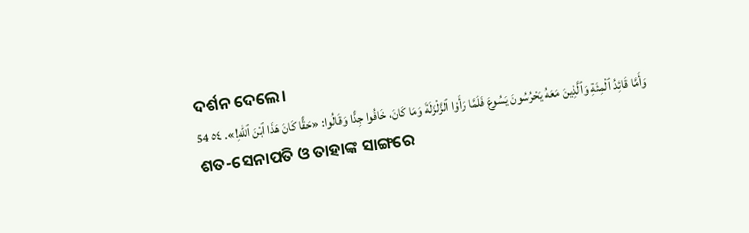ଦର୍ଶନ ଦେଲେ।
وَأَمَّا قَائِدُ ٱلْمِئَةِ وَٱلَّذِينَ مَعَهُ يَحْرُسُونَ يَسُوعَ فَلَمَّا رَأَوْا ٱلزَّلْزَلَةَ وَمَا كَانَ، خَافُوا جِدًّا وَقَالُوا: «حَقًّا كَانَ هَذَا ٱبْنَ ٱللهِ!». ٥٤ 54
ଶତ-ସେନାପତି ଓ ତାହାଙ୍କ ସାଙ୍ଗରେ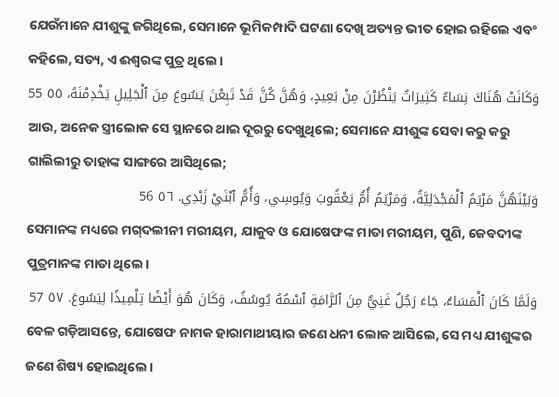ଯେଉଁମାନେ ଯୀଶୁଙ୍କୁ ଜଗିଥିଲେ, ସେମାନେ ଭୂମିକମ୍ପାଦି ଘଟଣା ଦେଖି ଅତ୍ୟନ୍ତ ଭୀତ ହୋଇ ରହିଲେ ଏବଂ କହିଲେ, ସତ୍ୟ, ଏ ଈଶ୍ବରଙ୍କ ପୁତ୍ର ଥିଲେ।
وَكَانَتْ هُنَاكَ نِسَاءٌ كَثِيرَاتٌ يَنْظُرْنَ مِنْ بَعِيدٍ، وَهُنَّ كُنَّ قَدْ تَبِعْنَ يَسُوعَ مِنَ ٱلْجَلِيلِ يَخْدِمْنَهُ، ٥٥ 55
ଆଉ, ଅନେକ ସ୍ତ୍ରୀଲୋକ ସେ ସ୍ଥାନରେ ଥାଇ ଦୂରରୁ ଦେଖୁଥିଲେ; ସେମାନେ ଯୀଶୁଙ୍କ ସେବା କରୁ କରୁ ଗାଲିଲୀରୁ ତାହାଙ୍କ ସାଙ୍ଗରେ ଆସିଥିଲେ;
وَبَيْنَهُنَّ مَرْيَمُ ٱلْمَجْدَلِيَّةُ، وَمَرْيَمُ أُمُّ يَعْقُوبَ وَيُوسِي، وَأُمُّ ٱبْنَيْ زَبْدِي. ٥٦ 56
ସେମାନଙ୍କ ମଧ୍ୟରେ ମଗ୍‌ଦଲୀନୀ ମରୀୟମ, ଯାକୁବ ଓ ଯୋଷେଫଙ୍କ ମାତା ମରୀୟମ, ପୁଣି, ଜେବଦୀଙ୍କ ପୁତ୍ରମାନଙ୍କ ମାତା ଥିଲେ।
وَلَمَّا كَانَ ٱلْمَسَاءُ، جَاءَ رَجُلٌ غَنِيٌّ مِنَ ٱلرَّامَةِ ٱسْمُهُ يُوسُفُ، وَكَانَ هُوَ أَيْضًا تِلْمِيذًا لِيَسُوعَ. ٥٧ 57
ବେଳ ଗଡ଼ିଆସନ୍ତେ, ଯୋଷେଫ ନାମକ ହାରାମାଥୀୟାର ଜଣେ ଧନୀ ଲୋକ ଆସିଲେ, ସେ ମଧ୍ୟ ଯୀଶୁଙ୍କର ଜଣେ ଶିଷ୍ୟ ହୋଇଥିଲେ।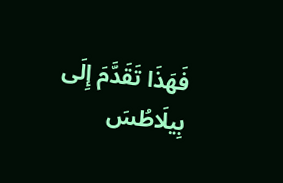فَهَذَا تَقَدَّمَ إِلَى بِيلَاطُسَ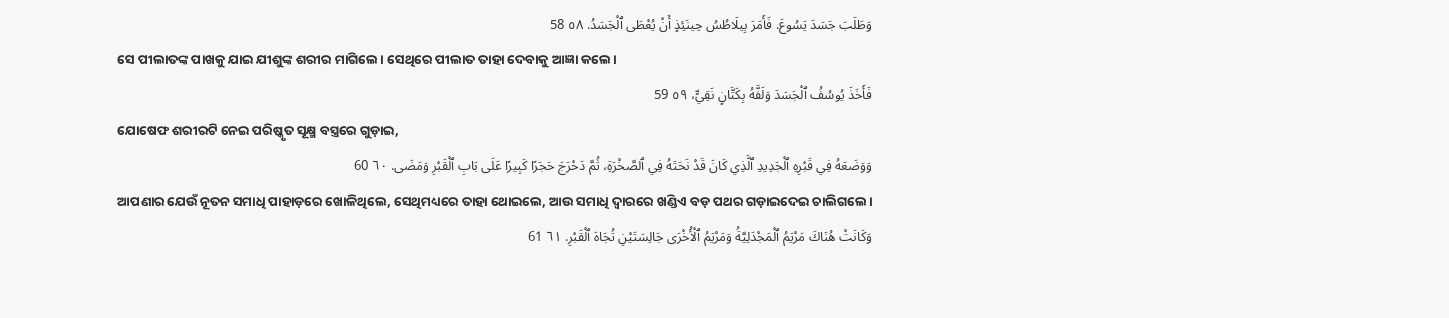وَطَلَبَ جَسَدَ يَسُوعَ. فَأَمَرَ بِيلَاطُسُ حِينَئِذٍ أَنْ يُعْطَى ٱلْجَسَدُ. ٥٨ 58
ସେ ପୀଲାତଙ୍କ ପାଖକୁ ଯାଇ ଯୀଶୁଙ୍କ ଶରୀର ମାଗିଲେ। ସେଥିରେ ପୀଲାତ ତାହା ଦେବାକୁ ଆଜ୍ଞା କଲେ।
فَأَخَذَ يُوسُفُ ٱلْجَسَدَ وَلَفَّهُ بِكَتَّانٍ نَقِيٍّ، ٥٩ 59
ଯୋଷେଫ ଶରୀରଟି ନେଇ ପରିଷ୍କୃତ ସୂକ୍ଷ୍ମ ବସ୍ତ୍ରରେ ଗୁଡ଼ାଇ,
وَوَضَعَهُ فِي قَبْرِهِ ٱلْجَدِيدِ ٱلَّذِي كَانَ قَدْ نَحَتَهُ فِي ٱلصَّخْرَةِ، ثُمَّ دَحْرَجَ حَجَرًا كَبِيرًا عَلَى بَابِ ٱلْقَبْرِ وَمَضَى. ٦٠ 60
ଆପଣାର ଯେଉଁ ନୂତନ ସମାଧି ପାହାଡ଼ରେ ଖୋଳିଥିଲେ, ସେଥିମଧ୍ୟରେ ତାହା ଥୋଇଲେ, ଆଉ ସମାଧି ଦ୍ୱାରରେ ଖଣ୍ଡିଏ ବଡ଼ ପଥର ଗଡ଼ାଇଦେଇ ଚାଲିଗଲେ।
وَكَانَتْ هُنَاكَ مَرْيَمُ ٱلْمَجْدَلِيَّةُ وَمَرْيَمُ ٱلْأُخْرَى جَالِسَتَيْنِ تُجَاهَ ٱلْقَبْرِ. ٦١ 61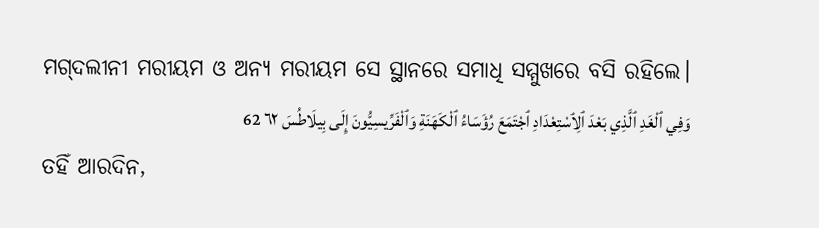ମଗ୍‌ଦଲୀନୀ ମରୀୟମ ଓ ଅନ୍ୟ ମରୀୟମ ସେ ସ୍ଥାନରେ ସମାଧି ସମ୍ମୁଖରେ ବସି ରହିଲେ।
وَفِي ٱلْغَدِ ٱلَّذِي بَعْدَ ٱلِٱسْتِعْدَادِ ٱجْتَمَعَ رُؤَسَاءُ ٱلْكَهَنَةِ وَٱلْفَرِّيسِيُّونَ إِلَى بِيلَاطُسَ ٦٢ 62
ତହିଁ ଆରଦିନ,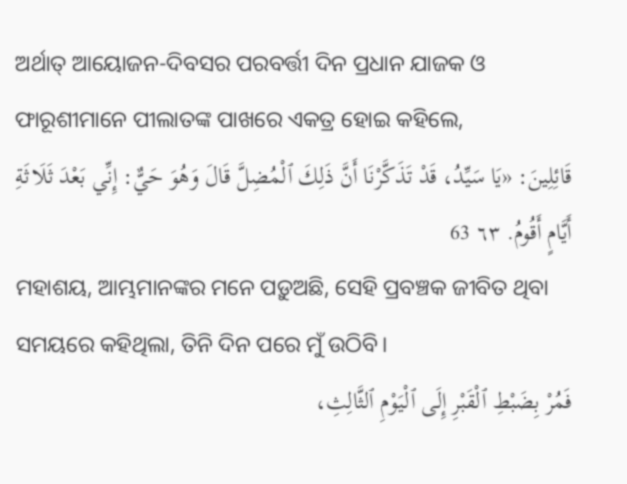ଅର୍ଥାତ୍‍ ଆୟୋଜନ-ଦିବସର ପରବର୍ତ୍ତୀ ଦିନ ପ୍ରଧାନ ଯାଜକ ଓ ଫାରୂଶୀମାନେ ପୀଲାତଙ୍କ ପାଖରେ ଏକତ୍ର ହୋଇ କହିଲେ,
قَائِلِينَ: «يَا سَيِّدُ، قَدْ تَذَكَّرْنَا أَنَّ ذَلِكَ ٱلْمُضِلَّ قَالَ وَهُوَ حَيٌّ: إِنِّي بَعْدَ ثَلَاثَةِ أَيَّامٍ أَقُومُ. ٦٣ 63
ମହାଶୟ, ଆମ୍ଭମାନଙ୍କର ମନେ ପଡ଼ୁଅଛି, ସେହି ପ୍ରବଞ୍ଚକ ଜୀବିତ ଥିବା ସମୟରେ କହିଥିଲା, ତିନି ଦିନ ପରେ ମୁଁ ଉଠିବି।
فَمُرْ بِضَبْطِ ٱلْقَبْرِ إِلَى ٱلْيَوْمِ ٱلثَّالِثِ،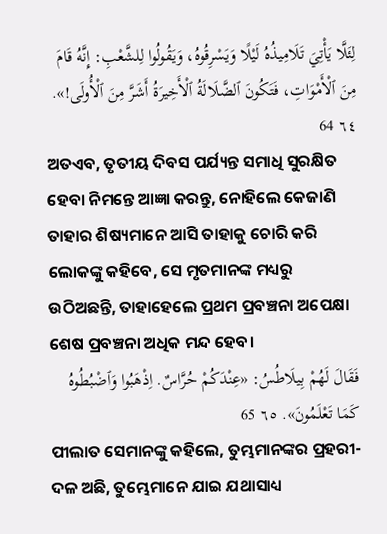لِئَلَّا يَأْتِيَ تَلَامِيذُهُ لَيْلًا وَيَسْرِقُوهُ، وَيَقُولُوا لِلشَّعْبِ: إِنَّهُ قَامَ مِنَ ٱلْأَمْوَاتِ، فَتَكُونَ ٱلضَّلَالَةُ ٱلْأَخِيرَةُ أَشَرَّ مِنَ ٱلْأُولَى!». ٦٤ 64
ଅତଏବ, ତୃତୀୟ ଦିବସ ପର୍ଯ୍ୟନ୍ତ ସମାଧି ସୁରକ୍ଷିତ ହେବା ନିମନ୍ତେ ଆଜ୍ଞା କରନ୍ତୁ, ନୋହିଲେ କେଜାଣି ତାହାର ଶିଷ୍ୟମାନେ ଆସି ତାହାକୁ ଚୋରି କରି ଲୋକଙ୍କୁ କହିବେ, ସେ ମୃତମାନଙ୍କ ମଧ୍ୟରୁ ଉଠିଅଛନ୍ତି, ତାହାହେଲେ ପ୍ରଥମ ପ୍ରବଞ୍ଚନା ଅପେକ୍ଷା ଶେଷ ପ୍ରବଞ୍ଚନା ଅଧିକ ମନ୍ଦ ହେବ।
فَقَالَ لَهُمْ بِيلَاطُسُ: «عِنْدَكُمْ حُرَّاسٌ. اِذْهَبُوا وَٱضْبُطُوهُ كَمَا تَعْلَمُونَ». ٦٥ 65
ପୀଲାତ ସେମାନଙ୍କୁ କହିଲେ, ତୁମ୍ଭମାନଙ୍କର ପ୍ରହରୀ-ଦଳ ଅଛି, ତୁମ୍ଭେମାନେ ଯାଇ ଯଥାସାଧ୍ୟ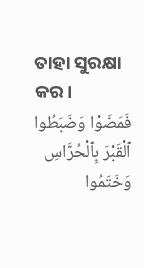ତାହା ସୁରକ୍ଷା କର।
فَمَضَوْا وَضَبَطُوا ٱلْقَبْرَ بِٱلْحُرَّاسِ وَخَتَمُوا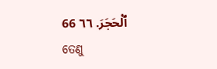ٱلْحَجَرَ. ٦٦ 66
ତେଣୁ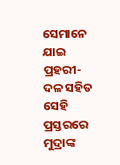ସେମାନେ ଯାଇ ପ୍ରହରୀ-ଦଳ ସହିତ ସେହି ପ୍ରସ୍ତରରେ ମୁଦ୍ରାଙ୍କ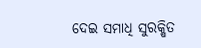ଦେଇ ସମାଧି ସୁରକ୍ଷିତ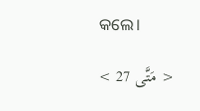କଲେ।

< مَتَّى 27 >